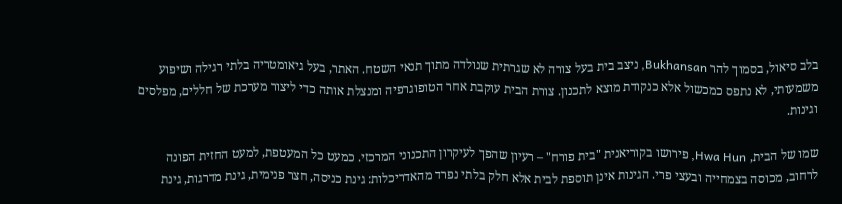בלב סיאול, בסמוך להר Bukhansan, ניצב בית בעל צורה לא שגרתית שנולדה מתוך תנאי השטח. האתר, בעל גיאומטריה בלתי רגילה ושיפוע משמעותי, לא נתפס כמכשול אלא כנקודת מוצא לתכנון. צורת הבית עוקבת אחר הטופוגרפיה ומנצלת אותה כדי ליצור מערכת של חללים, מפלסים וגינות.

שמו של הבית, Hwa Hun, פירושו בקוריאנית "בית פורח" – רעיון שהפך לעיקרון התכנוני המרכזי. כמעט כל המעטפת, למעט החזית הפונה לרחוב, מכוסה בצמחייה ובעצי פרי. הגינות אינן תוספת לבית אלא חלק בלתי נפרד מהאדריכלות: גינת כניסה, חצר פנימית, גינת מדרגות, גינת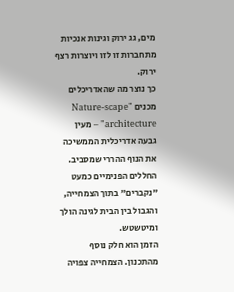מים, גג ירוק וגינות אנכיות מתחברות זו לזו ויוצרות רצף ירוק.
כך נוצר מה שהאדריכלים מכנים "Nature-scape architecture" – מעין גבעה אדריכלית הממשיכה את הנוף ההררי שמסביב. החללים הפנימיים כמעט "נקברים" בתוך הצמחייה, והגבול בין הבית לגינה הולך ומיטשטש.
הזמן הוא חלק נוסף מהתכנון. הצמחייה צפויה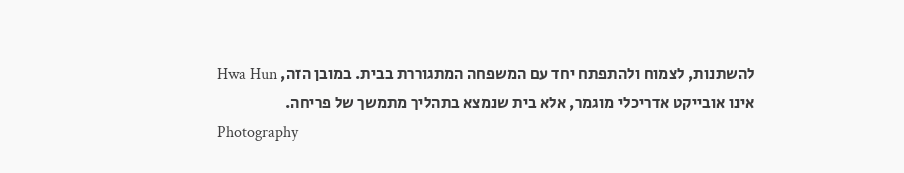להשתנות, לצמוח ולהתפתח יחד עם המשפחה המתגוררת בבית. במובן הזה, Hwa Hun אינו אובייקט אדריכלי מוגמר, אלא בית שנמצא בתהליך מתמשך של פריחה.
Photography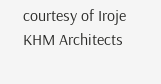courtesy of Iroje KHM Architects